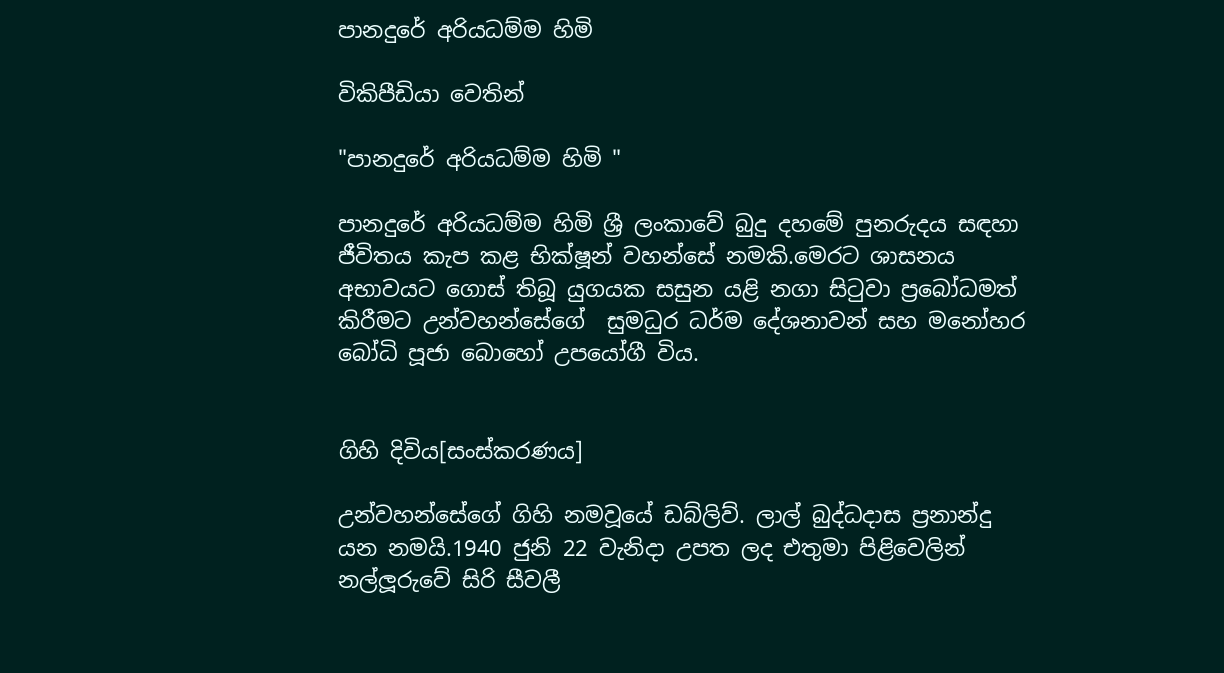පානදුරේ අරියධම්ම හිමි

විකිපීඩියා වෙතින්

"පානදුරේ අරියධම්ම හිමි "

පානදුරේ අරියධම්ම හිමි ශ්‍රී ලංකාවේ බුදු දහමේ පුනරුදය සඳහා ජීවිතය කැප කළ භික්ෂූන් වහන්සේ නමකි.මෙරට ශාසනය අභාවයට ගොස් තිබූ යුගයක සසුන යළි නගා සිටුවා ප්‍රබෝධමත් කිරීමට උන්වහන්සේගේ  සුමධුර ධර්ම දේශනාවන් සහ මනෝහර බෝධි පූජා බොහෝ උපයෝගී විය.


ගිහි දිවිය[සංස්කරණය]

උන්වහන්සේගේ ගිහි නමවූයේ ඩබ්ලිව්. ලාල් බුද්ධදාස ප්‍රනාන්දු යන නමයි.1940 ජුනි 22 වැනිදා උපත ලද එතුමා පිළිවෙලින් නල්ලූරුවේ සිරි සීවලී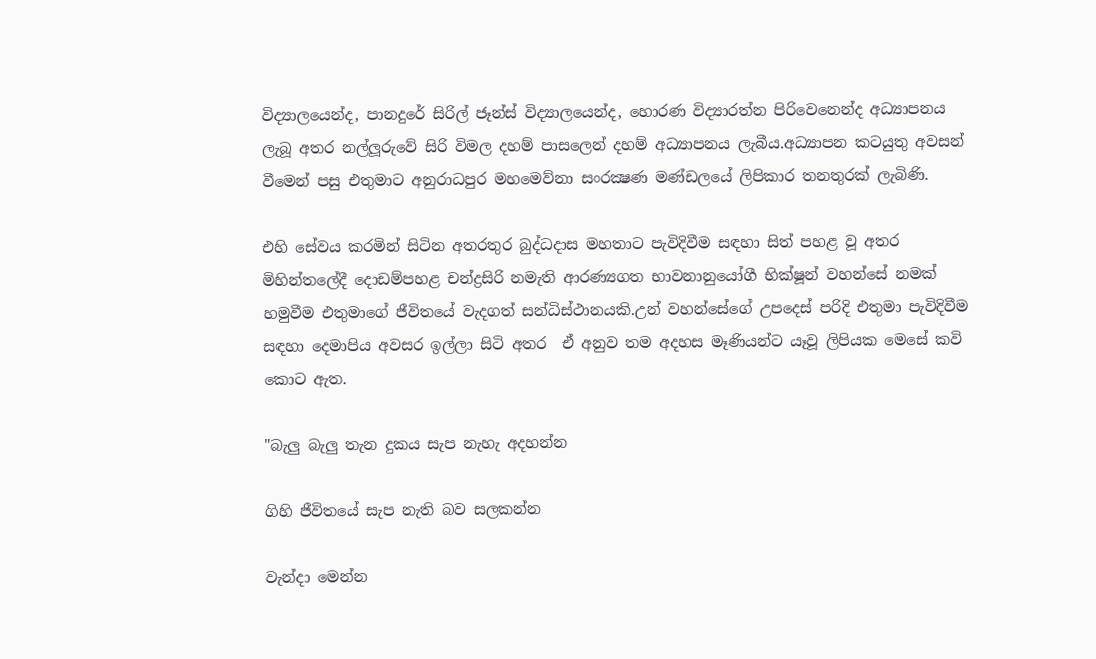විද්‍යාලයෙන්ද, පානදුරේ සිරිල් ජෑන්ස්‌ විද්‍යාලයෙන්ද, හොරණ විද්‍යාරත්න පිරිවෙනෙන්ද අධ්‍යාපනය ලැබූ අතර නල්ලූරුවේ සිරි විමල දහම් පාසලෙන් දහම් අධ්‍යාපනය ලැබීය.අධ්‍යාපන කටයුතු අවසන් වීමෙන් පසු එතුමාට අනුරාධපුර මහමෙව්නා සංරක්‍ෂණ මණ්‌ඩලයේ ලිපිකාර තනතුරක්‌ ලැබිණි.

එහි සේවය කරමින් සිටින අතරතුර බුද්ධදාස මහතාට පැවිදිවීම සඳහා සිත් පහළ වූ අතර මිහින්තලේදී දොඩම්පහළ චන්ද්‍රසිරි නමැති ආරණ්‍යගත භාවනානුයෝගී භික්ෂූන් වහන්සේ නමක් හමුවීම එතුමාගේ ජීවිතයේ වැදගත් සන්ධිස්ථානයකි.උන් වහන්සේගේ උපදෙස් පරිදි එතුමා පැවිදිවීම සඳහා දෙමාපිය අවසර ඉල්ලා සිටි අතර  ඒ අනුව තම අදහස මෑණියන්ට යෑවූ ලිපියක මෙසේ කවි කොට ඇත.

"බැලු බැලු තැන දුකය සැප නැහැ අදහන්න

ගිහි ජීවිතයේ සැප නැති බව සලකන්න

වැන්දා මෙන්න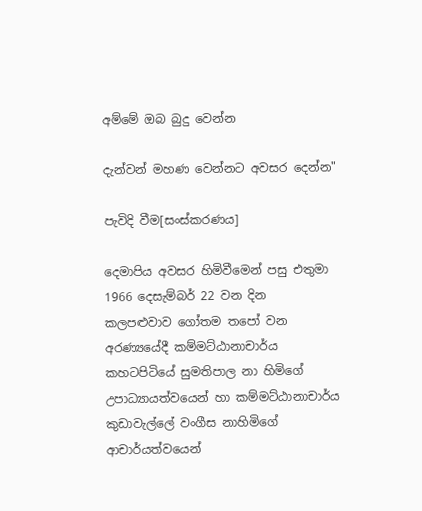අම්මේ ඔබ බුදු වෙන්න

දැන්වන් මහණ වෙන්නට අවසර දෙන්න"

පැවිදි වීම[සංස්කරණය]

දෙමාපිය අවසර හිමිවීමෙන් පසු එතුමා 1966 දෙසැම්බර් 22 වන දින කලපළුවාව ගෝතම තපෝ වන අරණ්‍යයේදී කම්මට්‌ඨානාචාර්ය කහටපිටියේ සුමතිපාල නා හිමිගේ උපාධ්‍යායත්වයෙන් හා කම්මට්‌ඨානාචාර්ය කුඩාවැල්ලේ වංගීස නාහිමිගේ ආචාර්යත්වයෙන්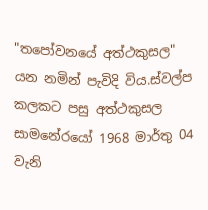"තපෝවනයේ අත්ථකුසල" යන නමින් පැවිදි විය.ස්‌වල්ප කලකට පසු අත්ථකුසල සාමනේරයෝ 1968 මාර්තු 04 වැනි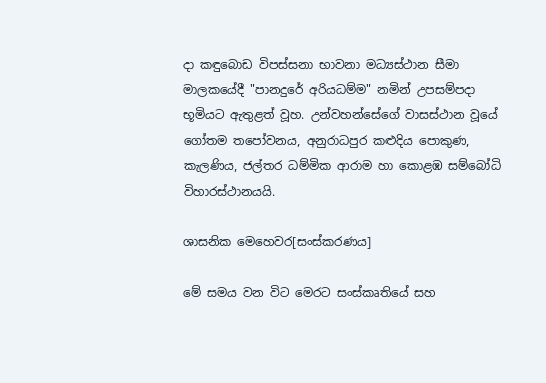දා කඳුබොඩ විපස්‌සනා භාවනා මධ්‍යස්‌ථාන සීමා මාලකයේදී "පානදුරේ අරියධම්ම" නමින් උපසම්පදා භූමියට ඇතුළත් වූහ. උන්වහන්සේගේ වාසස්‌ථාන වූයේ ගෝතම තපෝවනය, අනුරාධපුර කළුදිය පොකුණ, කැලණිය, ජල්තර ධම්මික ආරාම හා කොළඹ සම්බෝධි විහාරස්‌ථානයයි.

ශාසනික මෙහෙවර[සංස්කරණය]

මේ සමය වන විට මෙරට සංස්කෘතියේ සහ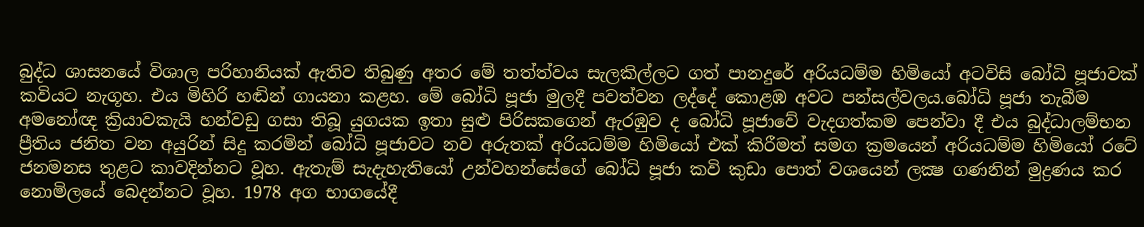බුද්ධ ශාසනයේ විශාල පරිහානියක් ඇතිව තිබුණු අතර මේ තත්ත්වය සැලකිල්ලට ගත් පානදුරේ අරියධම්ම හිමියෝ අටවිසි බෝධි පූජාවක්‌ කවියට නැගූහ. එය මිහිරි හඬින් ගායනා කළහ. මේ බෝධි පූජා මුලදී පවත්වන ලද්දේ කොළඹ අවට පන්සල්වලය.බෝධි පූජා තැබීම අමනෝඥ ක්‍රියාවකැයි හන්වඩු ගසා තිබූ යුගයක ඉතා සුළු පිරිසකගෙන් ඇරඹුව ද බෝධි පූජාවේ වැදගත්කම පෙන්වා දී එය බුද්ධාලම්භන ප්‍රීතිය ජනිත වන අයුරින් සිදු කරමින් බෝධි පූජාවට නව අරුතක්‌ අරියධම්ම හිමියෝ එක්‌ කිරීමත් සමග ක්‍රමයෙන් අරියධම්ම හිමියෝ රටේ ජනමනස තුළට කාවදින්නට වූහ. ඇතැම් සැදැහැතියෝ උන්වහන්සේගේ බෝධි පූජා කවි කුඩා පොත් වශයෙන් ලක්‍ෂ ගණනින් මුද්‍රණය කර නොමිලයේ බෙදන්නට වූහ. 1978 අග භාගයේදී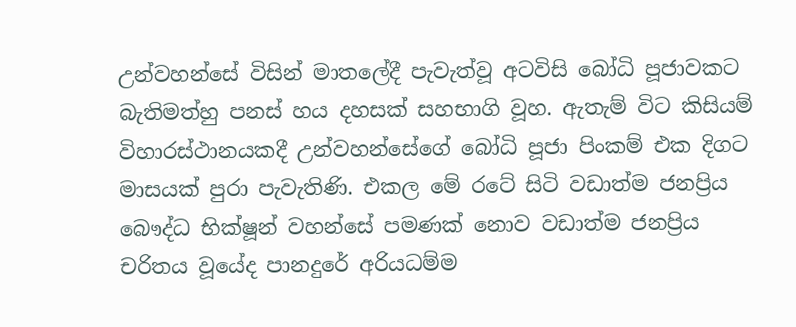උන්වහන්සේ විසින් මාතලේදී පැවැත්වූ අටවිසි බෝධි පූජාවකට බැතිමත්හු පනස්‌ හය දහසක්‌ සහභාගි වූහ. ඇතැම් විට කිසියම් විහාරස්‌ථානයකදී උන්වහන්සේගේ බෝධි පූජා පිංකම් එක දිගට මාසයක්‌ පුරා පැවැතිණි. එකල මේ රටේ සිටි වඩාත්ම ජනප්‍රිය බෞද්ධ භික්ෂූන් වහන්සේ පමණක්‌ නොව වඩාත්ම ජනප්‍රිය චරිතය වූයේද පානදුරේ අරියධම්ම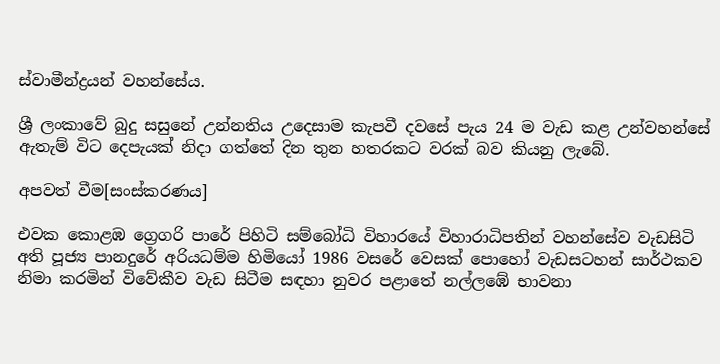ස්වාමීන්ද්‍රයන් වහන්සේය.

ශ්‍රී ලංකාවේ බුදු සසුනේ උන්නතිය උදෙසාම කැපවී දවසේ පැය 24 ම වැඩ කළ උන්වහන්සේ ඇතැම් විට දෙපැයක්‌ නිදා ගත්තේ දින තුන හතරකට වරක්‌ බව කියනු ලැබේ.

අපවත් වීම[සංස්කරණය]

එවක කොළඹ ග්‍රෙගරි පාරේ පිහිටි සම්බෝධි විහාරයේ විහාරාධිපතින් වහන්සේව වැඩසිටි අති පූජ්‍ය පානදුරේ අරියධම්ම හිමියෝ 1986 වසරේ වෙසක්‌ පොහෝ වැඩසටහන් සාර්ථකව නිමා කරමින් විවේකීව වැඩ සිටීම සඳහා නුවර පළාතේ නල්ලඹේ භාවනා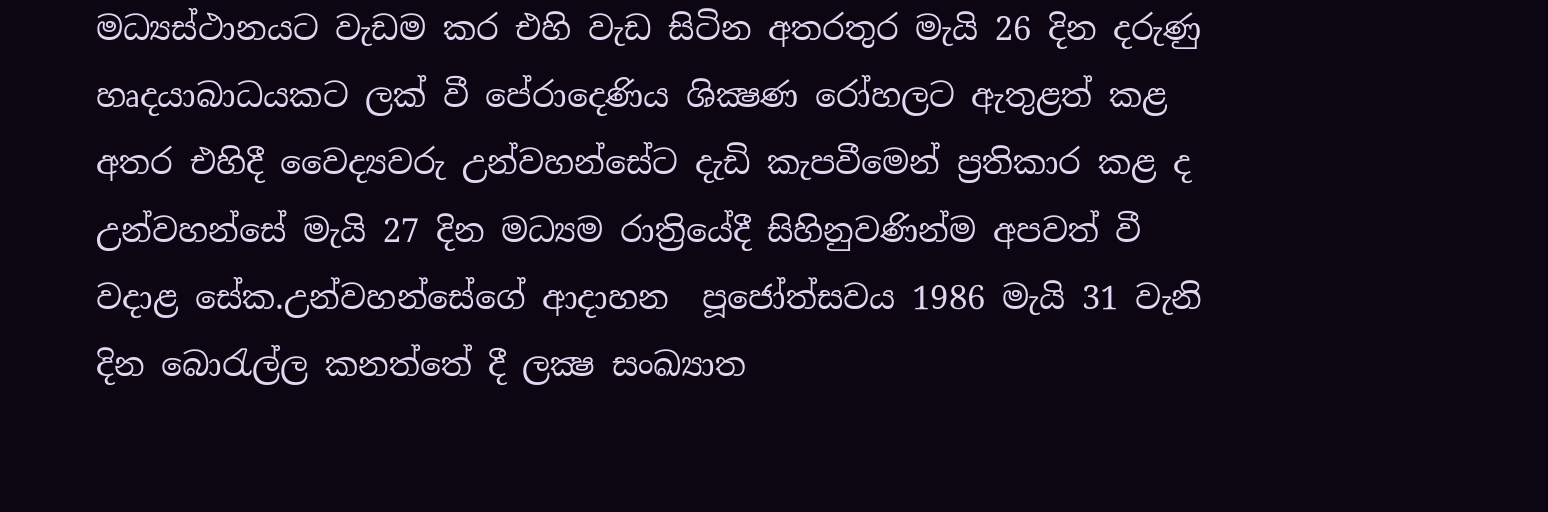මධ්‍යස්‌ථානයට වැඩම කර එහි වැඩ සිටින අතරතුර මැයි 26 දින දරුණු හෘදයාබාධයකට ලක්‌ වී පේරාදෙණිය ශික්‍ෂණ රෝහලට ඇතුළත් කළ අතර එහිදී වෛද්‍යවරු උන්වහන්සේට දැඩි කැපවීමෙන් ප්‍රතිකාර කළ ද උන්වහන්සේ මැයි 27 දින මධ්‍යම රාත්‍රියේදී සිහිනුවණින්ම අපවත් වී වදාළ සේක.උන්වහන්සේගේ ආදාහන  පූජෝත්සවය 1986 මැයි 31 වැනි දින බොරැල්ල කනත්තේ දී ලක්‍ෂ සංඛ්‍යාත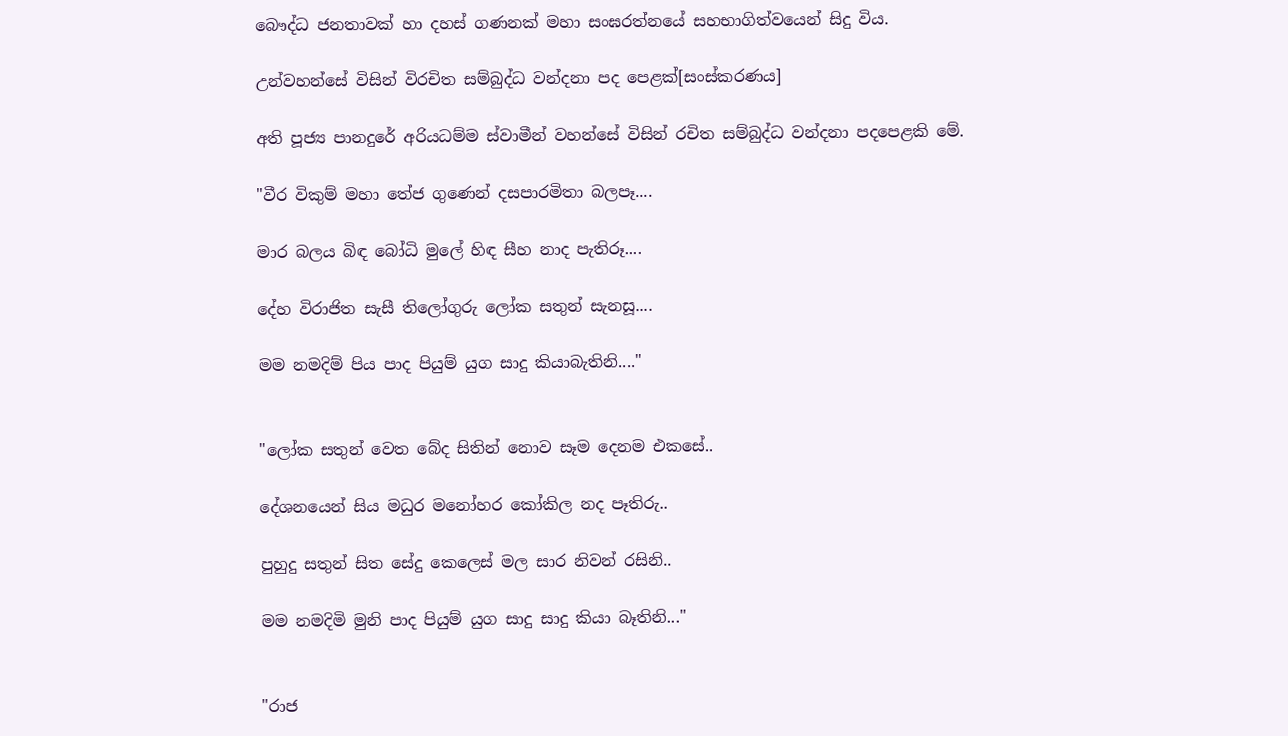බෞද්ධ ජනතාවක්‌ හා දහස්‌ ගණනක්‌ මහා සංඝරත්නයේ සහභාගිත්වයෙන් සිදු විය.

උන්වහන්සේ විසින් විරචිත සම්බුද්ධ වන්දනා පද පෙළක්[සංස්කරණය]

අති පූජ්‍ය පානදුරේ අරියධම්ම ස්‌වාමීන් වහන්සේ විසින් රචිත සම්බුද්ධ වන්දනා පදපෙළකි මේ.

"වීර විකුම් මහා තේජ ගුණෙන් දසපාරමිතා බලපෑ....

මාර බලය බිඳ බෝධි මුලේ හිඳ සීහ නාද පැතිරූ....

දේහ විරාජිත සැසී තිලෝගුරු ලෝක සතුන් සැනසූ....

මම නමදිම් පිය පාද පියුම් යුග සාදු කියාබැතිනි...."


"ලෝක සතුන් වෙත බේද සිතින් නොව සෑම දෙනම එකසේ..

දේශනයෙන් සිය මධුර මනෝහර කෝකිල නද පෑතිරු..

පුහුදු සතුන් සිත සේදු කෙලෙස් මල සාර නිවන් රසිනි..

මම නමදිමි මුනි පාද පියුම් යුග සාදු සාදු කියා බෑතිනි..."


"රාජ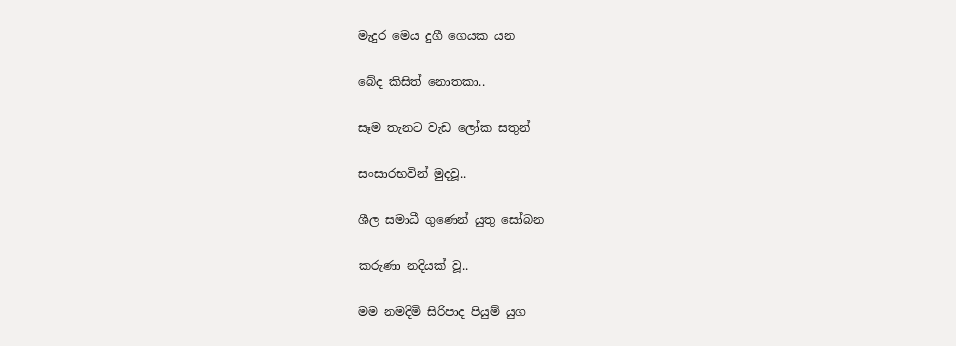මැදුර මෙය දුගී ගෙයක යන

බේද කිසිත් නොතකා..

සෑම තැනට වැඩ ලෝක සතුන්

සංසාරභවින් මුදවූ..

ශීල සමාධී ගුණෙන් යුතු සෝබන

කරුණා නදියක්‌ වූ..

මම නමදිමි සිරිපාද පියුම් යුග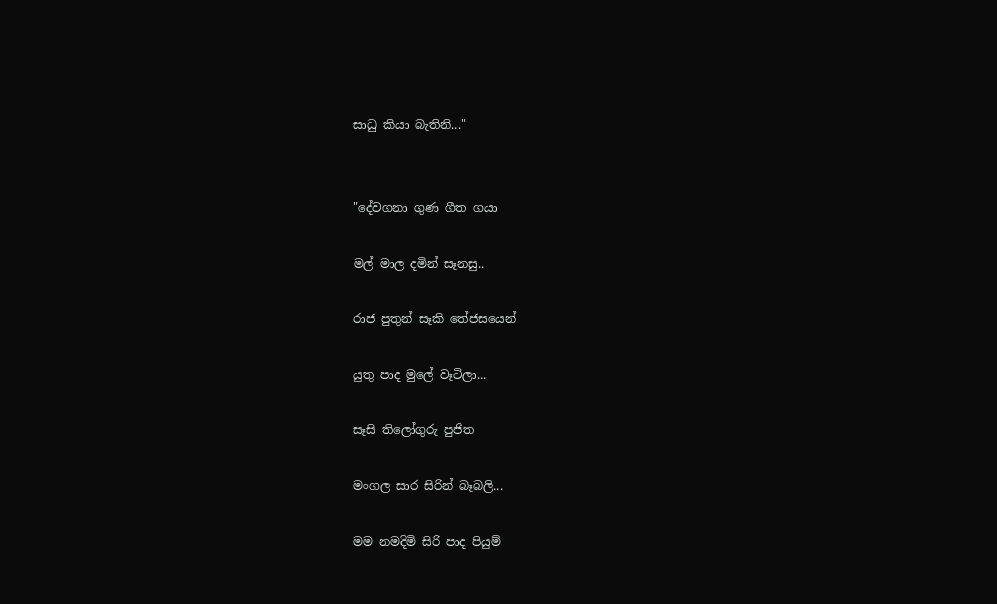සාධු කියා බැතිනි..."


"දේවගනා ගුණ ගීත ගයා

මල් මාල දමින් සෑනසු..

රාජ පුතුන් සෑකි තේජසයෙන්

යුතු පාද මුලේ වෑටිලා...

සෑසි තිලෝගුරු පුජිත

මංගල සාර සිරින් බෑබලි...

මම නමදිමි සිරි පාද පියුම්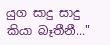යුග සාදු සාදු කියා බෑතීනී..."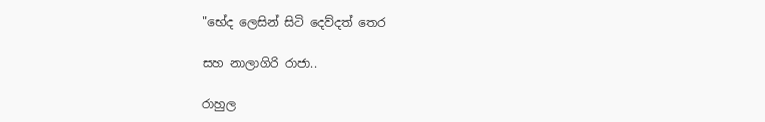"භේද ලෙසින් සිටි දෙව්දත් තෙර

සහ නාලාගිරි රාජා..

රාහුල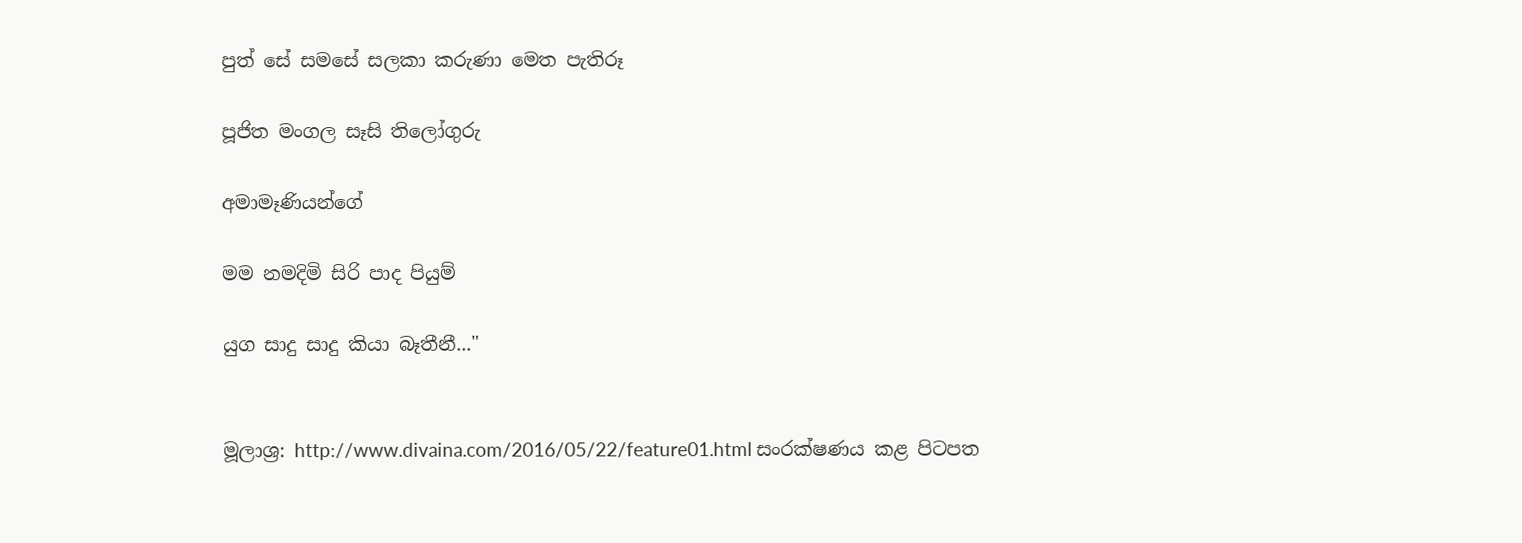පුත් සේ සමසේ සලකා කරුණා මෙත පැතිරූ

පූජිත මංගල සෑසි තිලෝගුරු

අමාමෑණියන්ගේ

මම නමදිමි සිරි පාද පියුම්

යුග සාදු සාදු කියා බෑතීනී..."


මූලාශ්‍ර: http://www.divaina.com/2016/05/22/feature01.html සංරක්ෂණය කළ පිටපත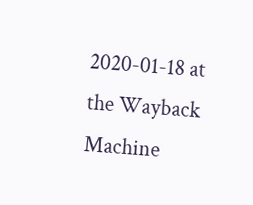2020-01-18 at the Wayback Machine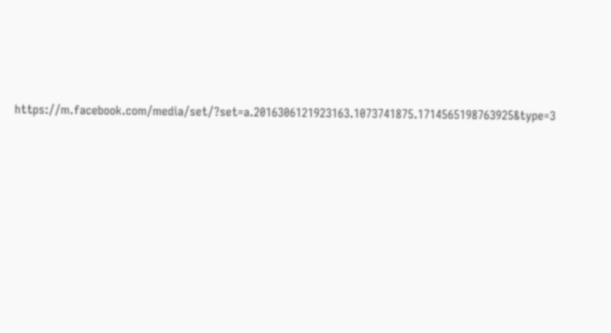https://m.facebook.com/media/set/?set=a.2016306121923163.1073741875.1714565198763925&type=3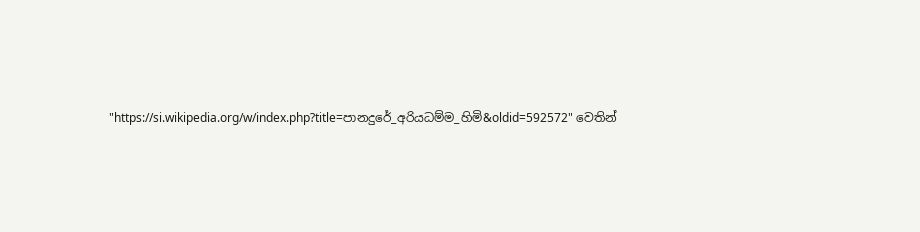"https://si.wikipedia.org/w/index.php?title=පානදුරේ_අරියධම්ම_හිමි&oldid=592572" වෙතින්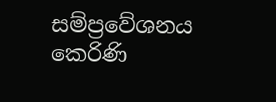සම්ප්‍රවේශනය කෙරිණි